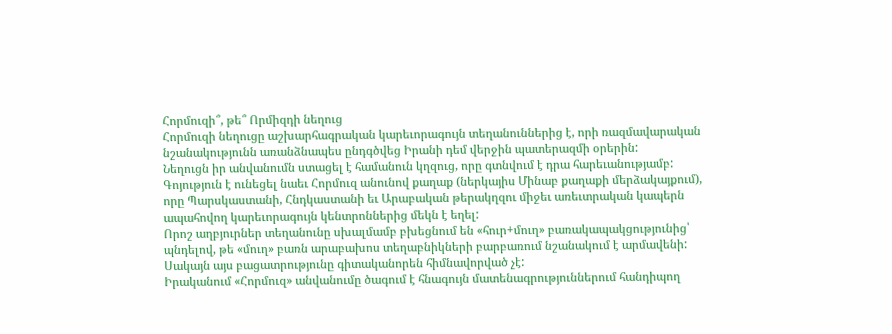Հորմուզի՞, թե՞ Որմիզդի նեղուց
Հորմուզի նեղուցը աշխարհագրական կարեւորագույն տեղանուններից է, որի ռազմավարական նշանակությունն առանձնապես ընդգծվեց Իրանի դեմ վերջին պատերազմի օրերին:
Նեղուցն իր անվանումն ստացել է համանուն կղզուց, որը գտնվում է դրա հարեւանությամբ: Գոյություն է ունեցել նաեւ Հորմուզ անունով քաղաք (ներկայիս Մինաբ քաղաքի մերձակայքում), որը Պարսկաստանի, Հնդկաստանի եւ Արաբական թերակղզու միջեւ առեւտրական կապերն ապահովող կարեւորագույն կենտրոններից մեկն է եղել:
Որոշ աղբյուրներ տեղանունը սխալմամբ բխեցնում են «հուր+մուղ» բառակապակցությունից՝ պնդելով, թե «մուղ» բառն արաբախոս տեղաբնիկների բարբառում նշանակում է արմավենի: Սակայն այս բացատրությունը գիտականորեն հիմնավորված չէ:
Իրականում «Հորմուզ» անվանումը ծագում է հնագույն մատենագրություններում հանդիպող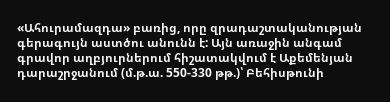«Ահուրամազդա» բառից, որը զրադաշտականության գերագույն աստծու անունն է: Այն առաջին անգամ գրավոր աղբյուրներում հիշատակվում է Աքեմենյան դարաշրջանում (մ.թ.ա. 550-330 թթ.)՝ Բեհիսթունի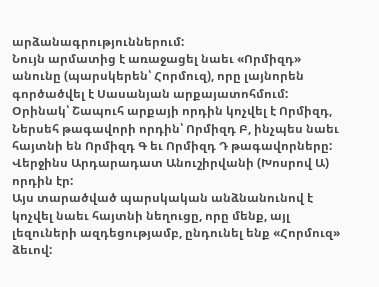արձանագրություններում:
Նույն արմատից է առաջացել նաեւ «Որմիզդ» անունը (պարսկերեն՝ Հորմուզ), որը լայնորեն գործածվել է Սասանյան արքայատոհմում: Օրինակ՝ Շապուհ արքայի որդին կոչվել է Որմիզդ, Ներսեհ թագավորի որդին՝ Որմիզդ Բ, ինչպես նաեւ հայտնի են Որմիզդ Գ եւ Որմիզդ Դ թագավորները: Վերջինս Արդարադատ Անուշիրվանի (Խոսրով Ա) որդին էր:
Այս տարածված պարսկական անձնանունով է կոչվել նաեւ հայտնի նեղուցը, որը մենք, այլ լեզուների ազդեցությամբ, ընդունել ենք «Հորմուզ» ձեւով: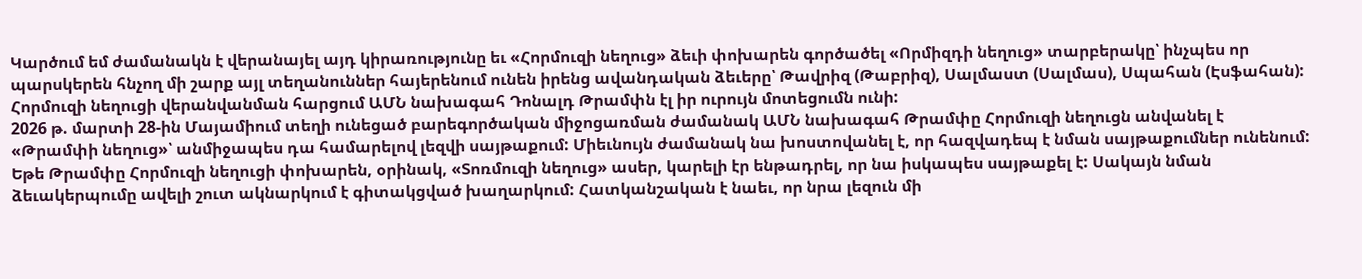Կարծում եմ ժամանակն է վերանայել այդ կիրառությունը եւ «Հորմուզի նեղուց» ձեւի փոխարեն գործածել «Որմիզդի նեղուց» տարբերակը՝ ինչպես որ պարսկերեն հնչող մի շարք այլ տեղանուններ հայերենում ունեն իրենց ավանդական ձեւերը՝ Թավրիզ (Թաբրիզ), Սալմաստ (Սալմաս), Սպահան (Էսֆահան):
Հորմուզի նեղուցի վերանվանման հարցում ԱՄՆ նախագահ Դոնալդ Թրամփն էլ իր ուրույն մոտեցումն ունի:
2026 թ. մարտի 28-ին Մայամիում տեղի ունեցած բարեգործական միջոցառման ժամանակ ԱՄՆ նախագահ Թրամփը Հորմուզի նեղուցն անվանել է «Թրամփի նեղուց»՝ անմիջապես դա համարելով լեզվի սայթաքում: Միեւնույն ժամանակ նա խոստովանել է, որ հազվադեպ է նման սայթաքումներ ունենում:
Եթե Թրամփը Հորմուզի նեղուցի փոխարեն, օրինակ, «Տոռմուզի նեղուց» ասեր, կարելի էր ենթադրել, որ նա իսկապես սայթաքել է: Սակայն նման ձեւակերպումը ավելի շուտ ակնարկում է գիտակցված խաղարկում: Հատկանշական է նաեւ, որ նրա լեզուն մի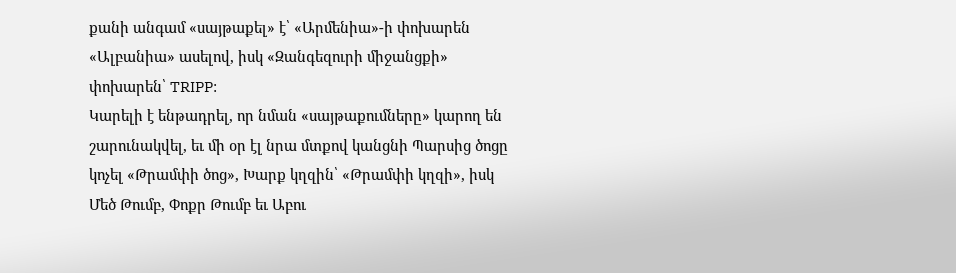քանի անգամ «սայթաքել» է՝ «Արմենիա»-ի փոխարեն «Ալբանիա» ասելով, իսկ «Զանգեզուրի միջանցքի» փոխարեն՝ TRIPP:
Կարելի է ենթադրել, որ նման «սայթաքումները» կարող են շարունակվել, եւ մի օր էլ նրա մտքով կանցնի Պարսից ծոցը կոչել «Թրամփի ծոց», Խարք կղզին՝ «Թրամփի կղզի», իսկ Մեծ Թումբ, Փոքր Թումբ եւ Աբու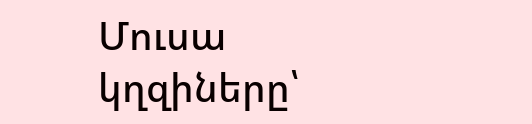Մուսա կղզիները՝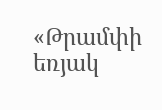«Թրամփի եռյակ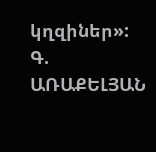կղզիներ»:
Գ. ԱՌԱՔԵԼՅԱՆ